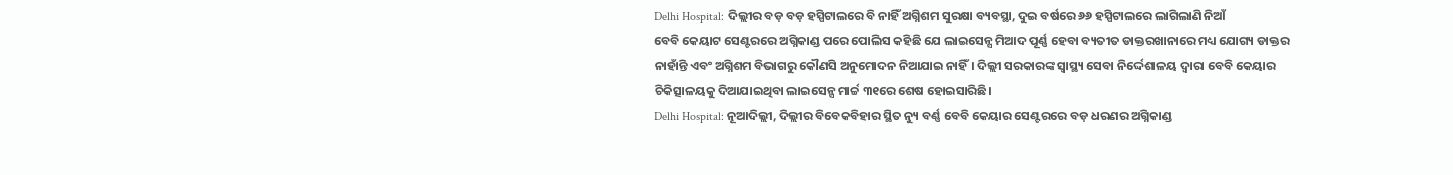Delhi Hospital: ଦିଲ୍ଲୀର ବଡ଼ ବଡ଼ ହସ୍ପିଟାଲରେ ବି ନାହିଁ ଅଗ୍ନିଶମ ସୁରକ୍ଷା ବ୍ୟବସ୍ଥା, ଦୁଇ ବର୍ଷରେ ୬୬ ହସ୍ପିଟାଲରେ ଲାଗିଲାଣି ନିଆଁ
ବେବି କେୟାଟ ସେଣ୍ଟରରେ ଅଗ୍ନିକାଣ୍ଡ ପରେ ପୋଲିସ କହିଛି ଯେ ଲାଇସେନ୍ସ ମିଆଦ ପୂର୍ଣ୍ଣ ହେବା ବ୍ୟତୀତ ଡାକ୍ତରଖାନାରେ ମଧ୍ୟ ଯୋଗ୍ୟ ଡାକ୍ତର ନାହାଁନ୍ତି ଏବଂ ଅଗ୍ନିଶମ ବିଭାଗରୁ କୌଣସି ଅନୁମୋଦନ ନିଆଯାଇ ନାହିଁ। ଦିଲ୍ଲୀ ସରକାରଙ୍କ ସ୍ୱାସ୍ଥ୍ୟ ସେବା ନିର୍ଦ୍ଦେଶାଳୟ ଦ୍ୱାରା ବେବି କେୟାର ଚିକିତ୍ସାଳୟକୁ ଦିଆଯାଇଥିବା ଲାଇସେନ୍ସ ମାର୍ଚ୍ଚ ୩୧ରେ ଶେଷ ହୋଇସାରିଛି।
Delhi Hospital: ନୂଆଦିଲ୍ଲୀ, ଦିଲ୍ଲୀର ବିବେକବିହାର ସ୍ଥିତ ନ୍ୟୁ ବର୍ଣ୍ଣ ବେବି କେୟାର ସେଣ୍ଟରରେ ବଡ଼ ଧରଣର ଅଗ୍ନିକାଣ୍ଡ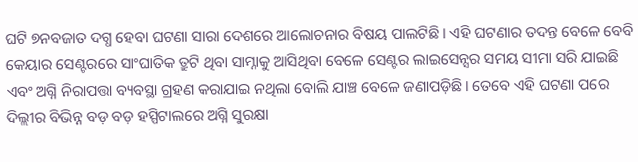ଘଟି ୭ନବଜାତ ଦଗ୍ଧ ହେବା ଘଟଣା ସାରା ଦେଶରେ ଆଲୋଚନାର ବିଷୟ ପାଲଟିଛି। ଏହି ଘଟଣାର ତଦନ୍ତ ବେଳେ ବେବି କେୟାର ସେଣ୍ଟରରେ ସାଂଘାତିକ ତ୍ରୁଟି ଥିବା ସାମ୍ନାକୁ ଆସିଥିବା ବେଳେ ସେଣ୍ଟର ଲାଇସେନ୍ସର ସମୟ ସୀମା ସରି ଯାଇଛି ଏବଂ ଅଗ୍ନି ନିରାପତ୍ତା ବ୍ୟବସ୍ଥା ଗ୍ରହଣ କରାଯାଇ ନଥିଲା ବୋଲି ଯାଞ୍ଚ ବେଳେ ଜଣାପଡ଼ିଛି। ତେବେ ଏହି ଘଟଣା ପରେ ଦିଲ୍ଲୀର ବିଭିନ୍ନ ବଡ଼ ବଡ଼ ହସ୍ପିଟାଲରେ ଅଗ୍ନି ସୁରକ୍ଷା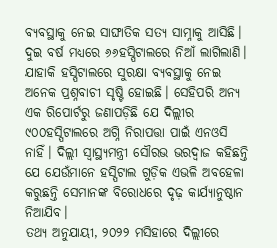ବ୍ୟବସ୍ଥାକୁ ନେଇ ସାଙ୍ଘାତିକ ସତ୍ୟ ସାମ୍ନାକୁ ଆସିଛି। ଦୁଇ ବର୍ଷ ମଧ୍ୟରେ ୬୬ହସ୍ପିଟାଲରେ ନିଆଁ ଲାଗିଲାଣି। ଯାହାକି ହସ୍ପିଟାଲରେ ସୁରକ୍ଷା ବ୍ୟବସ୍ଥାକୁ ନେଇ ଅନେକ ପ୍ରଶ୍ନବାଚୀ ସୃଷ୍ଟି ହୋଇଛି। ସେହିପରି ଅନ୍ୟ ଏକ ରିପୋର୍ଟରୁ ଜଣାପଡ଼ିଛି ଯେ ଦିଲ୍ଲୀର ୯୦୦ହସ୍ପିଟାଲରେ ଅଗ୍ନି ନିରାପତ୍ତା ପାଇଁ ଏନଓସି ନାହିଁ। ଦିଲ୍ଲୀ ସ୍ୱାସ୍ଥ୍ୟମନ୍ତ୍ରୀ ସୌରଭ ଭରଦ୍ୱାଜ କହିଛନ୍ତି ଯେ ଯେଉଁମାନେ ହସ୍ପିଟାଲ ଗୁଡ଼ିକ ଏଭଳି ଅବହେଳା କରୁଛନ୍ତି ସେମାନଙ୍କ ବିରୋଧରେ ଦୃଢ଼ କାର୍ଯ୍ୟାନୁଷ୍ଠାନ ନିଆଯିବ।
ତଥ୍ୟ ଅନୁଯାୟୀ, ୨୦୨୨ ମସିହାରେ ଦିଲ୍ଲୀରେ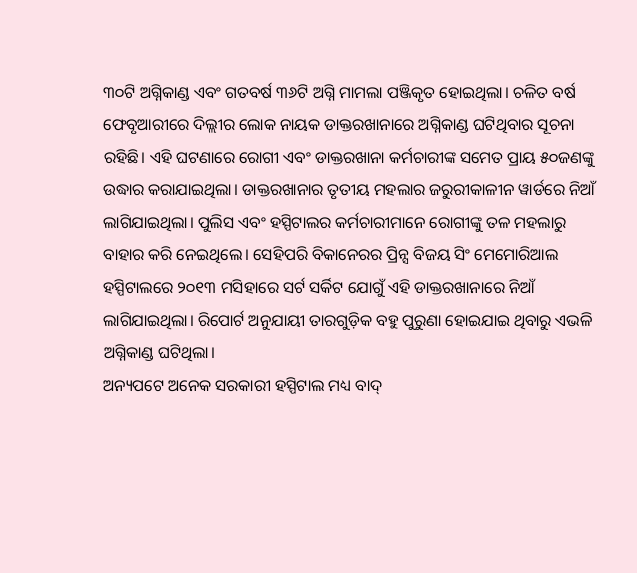୩୦ଟି ଅଗ୍ନିକାଣ୍ଡ ଏବଂ ଗତବର୍ଷ ୩୬ଟି ଅଗ୍ନି ମାମଲା ପଞ୍ଜିକୃତ ହୋଇଥିଲା। ଚଳିତ ବର୍ଷ ଫେବୃଆରୀରେ ଦିଲ୍ଲୀର ଲୋକ ନାୟକ ଡାକ୍ତରଖାନାରେ ଅଗ୍ନିକାଣ୍ଡ ଘଟିଥିବାର ସୂଚନା ରହିଛି। ଏହି ଘଟଣାରେ ରୋଗୀ ଏବଂ ଡାକ୍ତରଖାନା କର୍ମଚାରୀଙ୍କ ସମେତ ପ୍ରାୟ ୫୦ଜଣଙ୍କୁ ଉଦ୍ଧାର କରାଯାଇଥିଲା। ଡାକ୍ତରଖାନାର ତୃତୀୟ ମହଲାର ଜରୁରୀକାଳୀନ ୱାର୍ଡରେ ନିଆଁ ଲାଗିଯାଇଥିଲା। ପୁଲିସ ଏବଂ ହସ୍ପିଟାଲର କର୍ମଚାରୀମାନେ ରୋଗୀଙ୍କୁ ତଳ ମହଲାରୁ ବାହାର କରି ନେଇଥିଲେ। ସେହିପରି ବିକାନେରର ପ୍ରିନ୍ସ ବିଜୟ ସିଂ ମେମୋରିଆଲ ହସ୍ପିଟାଲରେ ୨୦୧୩ ମସିହାରେ ସର୍ଟ ସର୍କିଟ ଯୋଗୁଁ ଏହି ଡାକ୍ତରଖାନାରେ ନିଆଁ ଲାଗିଯାଇଥିଲା। ରିପୋର୍ଟ ଅନୁଯାୟୀ ତାରଗୁଡ଼ିକ ବହୁ ପୁରୁଣା ହୋଇଯାଇ ଥିବାରୁ ଏଭଳି ଅଗ୍ନିକାଣ୍ଡ ଘଟିଥିଲା।
ଅନ୍ୟପଟେ ଅନେକ ସରକାରୀ ହସ୍ପିଟାଲ ମଧ୍ୟ ବାଦ୍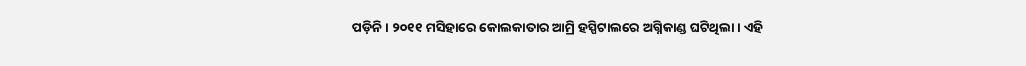ପଡ଼ିନି। ୨୦୧୧ ମସିହାରେ କୋଲକାତାର ଆମ୍ରି ହସ୍ପିଟାଲରେ ଅଗ୍ନିକାଣ୍ଡ ଘଟିଥିଲା। ଏହି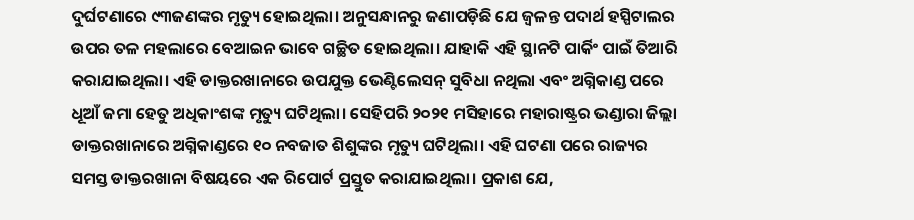ଦୁର୍ଘଟଣାରେ ୯୩ଜଣଙ୍କର ମୃତ୍ୟୁ ହୋଇଥିଲା। ଅନୁସନ୍ଧାନରୁ ଜଣାପଡ଼ିଛି ଯେ ଜ୍ୱଳନ୍ତ ପଦାର୍ଥ ହସ୍ପିଟାଲର ଉପର ତଳ ମହଲାରେ ବେଆଇନ ଭାବେ ଗଚ୍ଛିତ ହୋଇଥିଲା। ଯାହାକି ଏହି ସ୍ଥାନଟି ପାର୍କିଂ ପାଇଁ ତିଆରି କରାଯାଇଥିଲା। ଏହି ଡାକ୍ତରଖାନାରେ ଉପଯୁକ୍ତ ଭେଣ୍ଟିଲେସନ୍ ସୁବିଧା ନଥିଲା ଏବଂ ଅଗ୍ନିକାଣ୍ଡ ପରେ ଧୂଆଁ ଜମା ହେତୁ ଅଧିକାଂଶଙ୍କ ମୃତ୍ୟୁ ଘଟିଥିଲା। ସେହିପରି ୨୦୨୧ ମସିହାରେ ମହାରାଷ୍ଟ୍ରର ଭଣ୍ଡାରା ଜିଲ୍ଲା ଡାକ୍ତରଖାନାରେ ଅଗ୍ନିକାଣ୍ଡରେ ୧୦ ନବଜାତ ଶିଶୁଙ୍କର ମୃତ୍ୟୁ ଘଟିଥିଲା। ଏହି ଘଟଣା ପରେ ରାଜ୍ୟର ସମସ୍ତ ଡାକ୍ତରଖାନା ବିଷୟରେ ଏକ ରିପୋର୍ଟ ପ୍ରସ୍ତୁତ କରାଯାଇଥିଲା। ପ୍ରକାଶ ଯେ,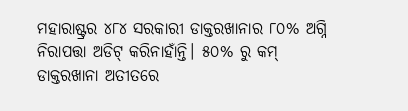ମହାରାଷ୍ଟ୍ରର ୪୮୪ ସରକାରୀ ଡାକ୍ତରଖାନାର ୮୦% ଅଗ୍ନି ନିରାପତ୍ତା ଅଡିଟ୍ କରିନାହାଁନ୍ତି। ୫୦% ରୁ କମ୍ ଡାକ୍ତରଖାନା ଅତୀତରେ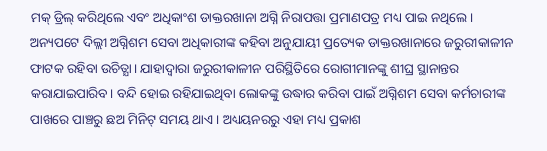ମକ୍ ଡ୍ରିଲ୍ କରିଥିଲେ ଏବଂ ଅଧିକାଂଶ ଡାକ୍ତରଖାନା ଅଗ୍ନି ନିରାପତ୍ତା ପ୍ରମାଣପତ୍ର ମଧ୍ୟ ପାଇ ନଥିଲେ।
ଅନ୍ୟପଟେ ଦିଲ୍ଲୀ ଅଗ୍ନିଶମ ସେବା ଅଧିକାରୀଙ୍କ କହିବା ଅନୁଯାୟୀ ପ୍ରତ୍ୟେକ ଡାକ୍ତରଖାନାରେ ଜରୁରୀକାଳୀନ ଫାଟକ ରହିବା ଉଚିତ୍ଯା। ଯାହାଦ୍ୱାରା ଜରୁରୀକାଳୀନ ପରିସ୍ଥିତିରେ ରୋଗୀମାନଙ୍କୁ ଶୀଘ୍ର ସ୍ଥାନାନ୍ତର କରାଯାଇପାରିବ। ବନ୍ଦି ହୋଇ ରହିଯାଇଥିବା ଲୋକଙ୍କୁ ଉଦ୍ଧାର କରିବା ପାଇଁ ଅଗ୍ନିଶମ ସେବା କର୍ମଚାରୀଙ୍କ ପାଖରେ ପାଞ୍ଚରୁ ଛଅ ମିନିଟ୍ ସମୟ ଥାଏ। ଅଧ୍ୟୟନରରୁ ଏହା ମଧ୍ୟ ପ୍ରକାଶ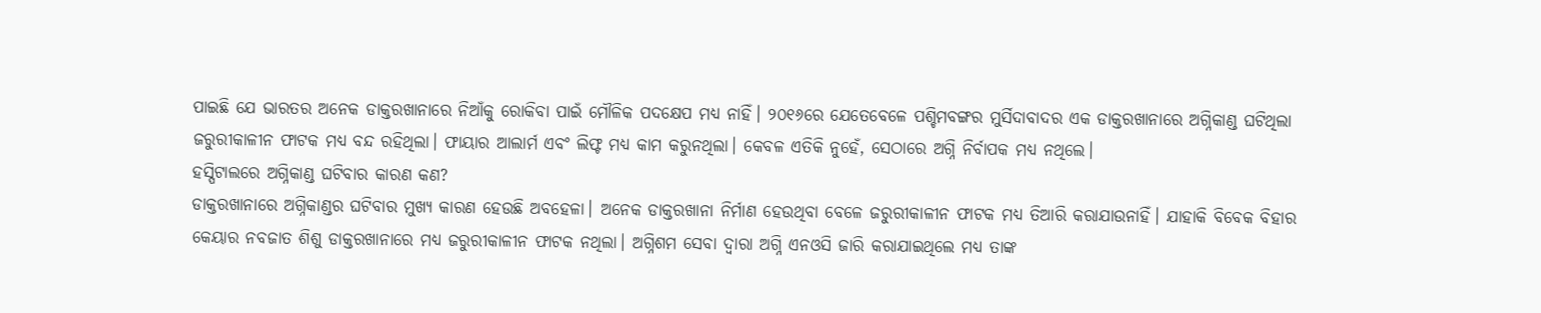ପାଇଛି ଯେ ଭାରତର ଅନେକ ଡାକ୍ତରଖାନାରେ ନିଆଁକୁ ରୋକିବା ପାଇଁ ମୌଳିକ ପଦକ୍ଷେପ ମଧ୍ୟ ନାହିଁ। ୨୦୧୬ରେ ଯେତେବେଳେ ପଶ୍ଚିମବଙ୍ଗର ମୁର୍ସିଦାବାଦର ଏକ ଡାକ୍ତରଖାନାରେ ଅଗ୍ନିକାଣ୍ଡ ଘଟିଥିଲା ଜରୁରୀକାଳୀନ ଫାଟକ ମଧ୍ୟ ବନ୍ଦ ରହିଥିଲା। ଫାୟାର ଆଲାର୍ମ ଏବଂ ଲିଫ୍ଟ ମଧ୍ୟ କାମ କରୁନଥିଲା। କେବଳ ଏତିକି ନୁହେଁ, ସେଠାରେ ଅଗ୍ନି ନିର୍ବାପକ ମଧ୍ୟ ନଥିଲେ।
ହସ୍ପିଟାଲରେ ଅଗ୍ନିକାଣ୍ଡ ଘଟିବାର କାରଣ କଣ?
ଡାକ୍ତରଖାନାରେ ଅଗ୍ନିକାଣ୍ଡର ଘଟିବାର ମୁଖ୍ୟ କାରଣ ହେଉଛି ଅବହେଳା। ଅନେକ ଡାକ୍ତରଖାନା ନିର୍ମାଣ ହେଉଥିବା ବେଳେ ଜରୁରୀକାଳୀନ ଫାଟକ ମଧ୍ୟ ତିଆରି କରାଯାଉନାହିଁ। ଯାହାକି ବିବେକ ବିହାର କେୟାର ନବଜାତ ଶିଶୁ ଡାକ୍ତରଖାନାରେ ମଧ୍ୟ ଜରୁରୀକାଳୀନ ଫାଟକ ନଥିଲା। ଅଗ୍ନିଶମ ସେବା ଦ୍ୱାରା ଅଗ୍ନି ଏନଓସି ଜାରି କରାଯାଇଥିଲେ ମଧ୍ୟ ତାଙ୍କ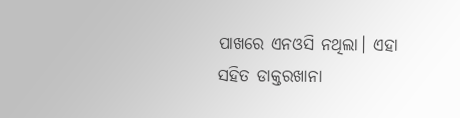ପାଖରେ ଏନଓସି ନଥିଲା। ଏହା ସହିତ ଡାକ୍ତରଖାନା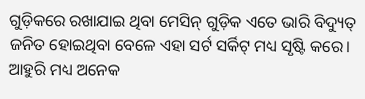ଗୁଡ଼ିକରେ ରଖାଯାଇ ଥିବା ମେସିନ୍ ଗୁଡ଼ିକ ଏତେ ଭାରି ବିଦ୍ୟୁତ୍ ଜନିତ ହୋଇଥିବା ବେଳେ ଏହା ସର୍ଟ ସର୍କିଟ୍ ମଧ୍ୟ ସୃଷ୍ଟି କରେ। ଆହୁରି ମଧ୍ୟ ଅନେକ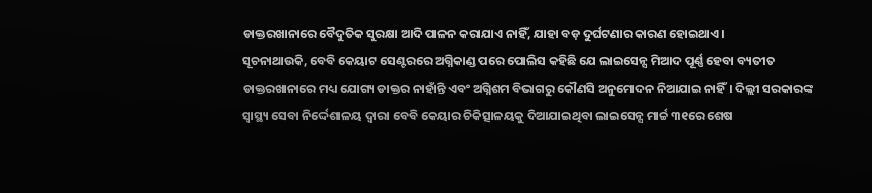ଡାକ୍ତରଖାନାରେ ବୈଦୁତିକ ସୁରକ୍ଷା ଆଦି ପାଳନ କରାଯାଏ ନାହିଁ, ଯାହା ବଡ଼ ଦୁର୍ଘଟଣାର କାରଣ ହୋଇଥାଏ।
ସୂଚନାଥାଉକି, ବେବି କେୟାଟ ସେଣ୍ଟରରେ ଅଗ୍ନିକାଣ୍ଡ ପରେ ପୋଲିସ କହିଛି ଯେ ଲାଇସେନ୍ସ ମିଆଦ ପୂର୍ଣ୍ଣ ହେବା ବ୍ୟତୀତ ଡାକ୍ତରଖାନାରେ ମଧ୍ୟ ଯୋଗ୍ୟ ଡାକ୍ତର ନାହାଁନ୍ତି ଏବଂ ଅଗ୍ନିଶମ ବିଭାଗରୁ କୌଣସି ଅନୁମୋଦନ ନିଆଯାଇ ନାହିଁ। ଦିଲ୍ଲୀ ସରକାରଙ୍କ ସ୍ୱାସ୍ଥ୍ୟ ସେବା ନିର୍ଦ୍ଦେଶାଳୟ ଦ୍ୱାରା ବେବି କେୟାର ଚିକିତ୍ସାଳୟକୁ ଦିଆଯାଇଥିବା ଲାଇସେନ୍ସ ମାର୍ଚ୍ଚ ୩୧ରେ ଶେଷ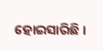ହୋଇସାରିଛି।